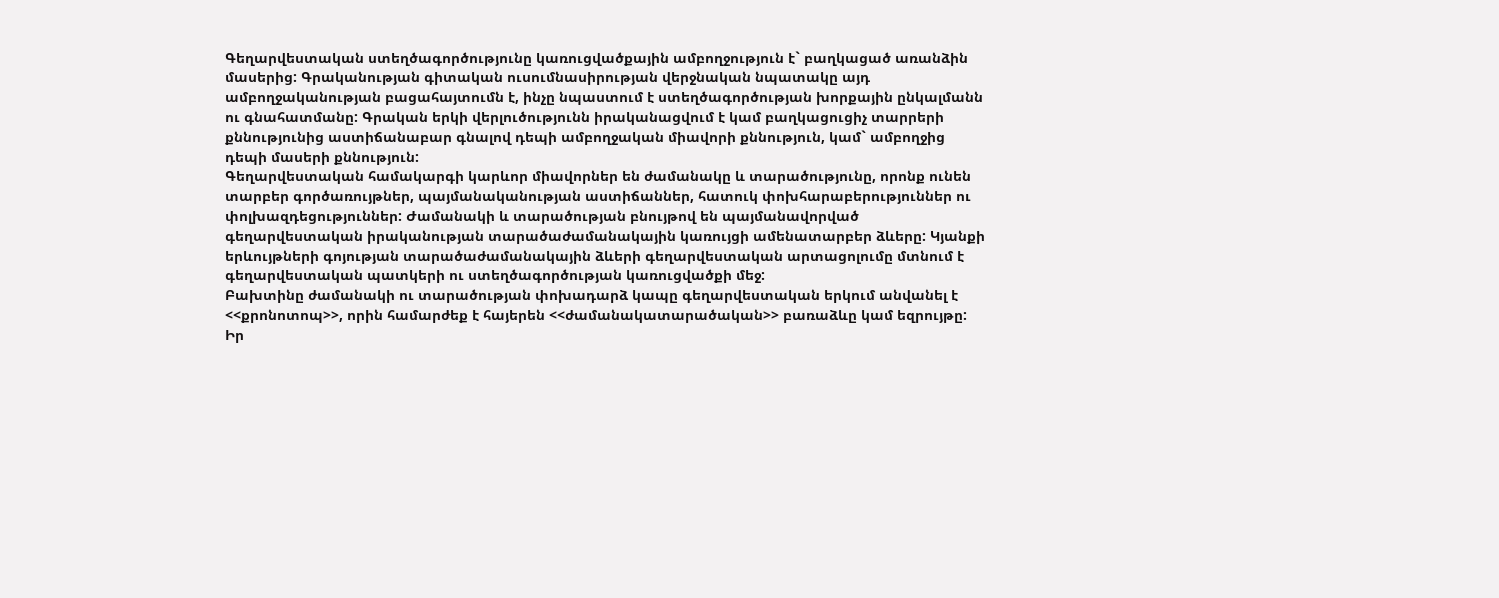Գեղարվեստական ստեղծագործությունը կառուցվածքային ամբողջություն է` բաղկացած առանձին մասերից: Գրականության գիտական ուսումնասիրության վերջնական նպատակը այդ ամբողջականության բացահայտումն է, ինչը նպաստում է ստեղծագործության խորքային ընկալմանն ու գնահատմանը: Գրական երկի վերլուծությունն իրականացվում է կամ բաղկացուցիչ տարրերի քննությունից աստիճանաբար գնալով դեպի ամբողջական միավորի քննություն, կամ` ամբողջից դեպի մասերի քննություն:
Գեղարվեստական համակարգի կարևոր միավորներ են ժամանակը և տարածությունը, որոնք ունեն տարբեր գործառույթներ, պայմանականության աստիճաններ, հատուկ փոխհարաբերություններ ու փոլխազդեցություններ: Ժամանակի և տարածության բնույթով են պայմանավորված գեղարվեստական իրականության տարածաժամանակային կառույցի ամենատարբեր ձևերը: Կյանքի երևույթների գոյության տարածաժամանակային ձևերի գեղարվեստական արտացոլումը մտնում է գեղարվեստական պատկերի ու ստեղծագործության կառուցվածքի մեջ:
Բախտինը ժամանակի ու տարածության փոխադարձ կապը գեղարվեստական երկում անվանել է <<քրոնոտոպ>>, որին համարժեք է հայերեն <<ժամանակատարածական>> բառաձևը կամ եզրույթը: Իր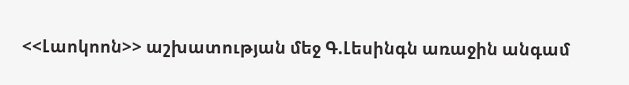<<Լաոկոոն>> աշխատության մեջ Գ.Լեսինգն առաջին անգամ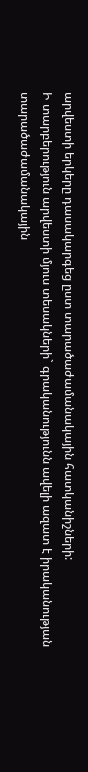արվեստի երկերը դասակարգեց ըստ տարածաժամանակային հատկանիշների:
Ի տարբերություն արվեստի մյուս տեսակների` գրականությունն ավելի ազատ է իրականության տարածաժամանակային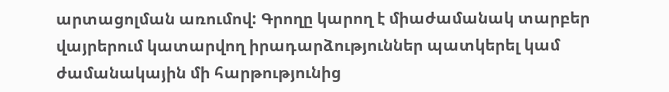արտացոլման առումով: Գրողը կարող է միաժամանակ տարբեր վայրերում կատարվող իրադարձություններ պատկերել կամ ժամանակային մի հարթությունից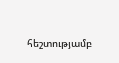հեշտությամբ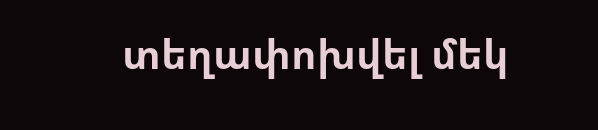տեղափոխվել մեկ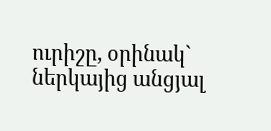ուրիշը, օրինակ` ներկայից անցյալ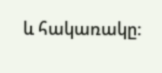և հակառակը: